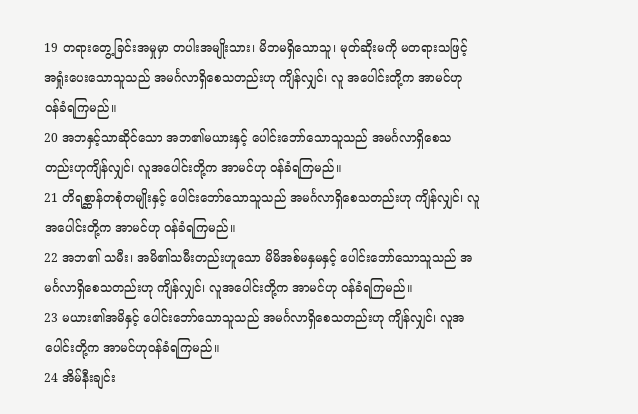19 တရားတွေ့ခြင်းအမှုမှာ တပါးအမျိုးသား၊ မိဘမရှိသောသူ၊ မုတ်ဆိုးမကို မတရားသဖြင့် အရှုံးပေးသောသူသည် အမင်္ဂလာရှိစေသတည်းဟု ကျိန်လျှင်၊ လူ အပေါင်းတို့က အာမင်ဟု ဝန်ခံရကြမည်။
20 အဘနှင့်သာဆိုင်သော အဘ၏မယားနှင့် ပေါင်းဘော်သောသူသည် အမင်္ဂလာရှိစေသတည်းဟုကျိန်လျှင်၊ လူအပေါင်းတို့က အာမင်ဟု ဝန်ခံရကြမည်။
21 တိရစ္ဆာန်တစုံတမျိုးနှင့် ပေါင်းဘော်သောသူသည် အမင်္ဂလာရှိစေသတည်းဟု ကျိန်လျှင်၊ လူအပေါင်းတို့က အာမင်ဟု ဝန်ခံရကြမည်။
22 အဘ၏ သမီး၊ အမိ၏သမီးတည်းဟူသော မိမိအစ်မနှမနှင့် ပေါင်းဘော်သောသူသည် အမင်္ဂလာရှိစေသတည်းဟု ကျိန်လျှင်၊ လူအပေါင်းတို့က အာမင်ဟု ဝန်ခံရကြမည်။
23 မယား၏အမိနှင့် ပေါင်းဘော်သောသူသည် အမင်္ဂလာရှိစေသတည်းဟု ကျိန်လျှင်၊ လူအပေါင်းတို့က အာမင်ဟုဝန်ခံရကြမည်။
24 အိမ်နီးချင်း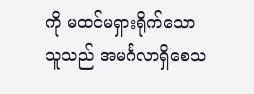ကို မထင်မရှားရိုက်သောသူသည် အမင်္ဂလာရှိစေသ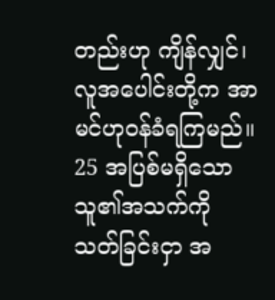တည်းဟု ကျိန်လျှင်၊ လူအပေါင်းတို့က အာမင်ဟုဝန်ခံရကြမည်။
25 အပြစ်မရှိသော သူ၏အသက်ကို သတ်ခြင်းငှာ အ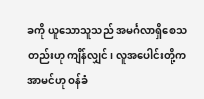ခကို ယူသောသူသည် အမင်္ဂလာရှိစေသတည်းဟု ကျိန်လျှင်၊ လူအပေါင်းတို့က အာမင်ဟု ဝန်ခံ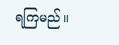ရကြမည်။